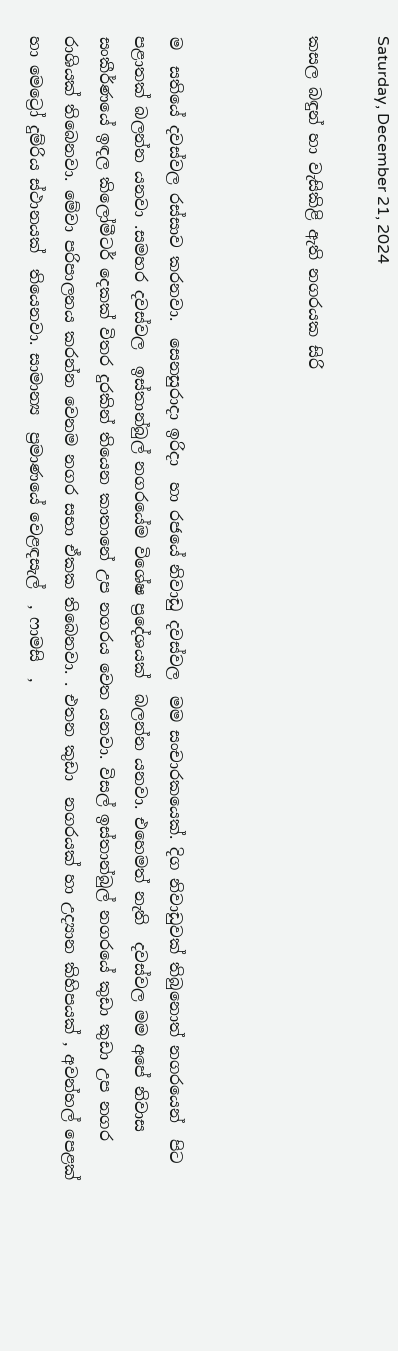Saturday, December 21, 2024

කසල බඳුන් හා වැසිකිළි ඇති නගරයක සිරි



ම  සතියේ දවස්වල රස්සාව කරනවා.  සෙනසුරාදා ඉරිදා  හා රජයේ නිවාඩු දවස්වල  මම සංචාරකයෙක්. දිග නිවාඩුවක් තිබුනොත් නගරයෙන්  පිට පළාතක් බලන්න යනවා .සමහර දවස්වල  ඉස්තාන්බුල් නගරයේම විශේෂ ප්‍රදේශයක්  බලන්න යනවා. එහෙමත් නැති  දවස්වල මම අපේ නිවාස සංකීර්ණයේ ඉඳල කිලෝමීටර් දෙකක් විතර දුරකින් තියෙන කාතානේ උප නගරය වෙත යනවා. විසල් ඉස්තාන්බුල් නගරයේ කුඩා කුඩා උප නගර රාශියක් තිබෙනවා. මේවා පරිපාලනය කරන්න වෙනම නගර සභා ඒකක තිබෙනවා. . එතන කුඩා  නගරයක් හා උද්‍යාන කිහිපයක් , අවන්හල් පෙළක් හා මෙට්‍රෝ දුම්රිය ස්ථානයක්  තියෙනවා. සාමාන්‍ය  ප්‍රමාණයේ වෙළඳසැල්  , ෆාමසි  ,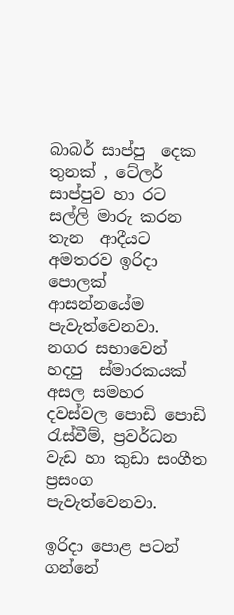බාබර් සාප්පු  දෙක තුනක් , ටේලර් සාප්පුව හා රට සල්ලි මාරු කරන තැන  ආදීයට අමතරව ඉරිදා පොලක් ආසන්නයේම පැවැත්වෙනවා.  නගර සභාවෙන් හදපු  ස්මාරකයක් අසල සමහර දවස්වල පොඩි පොඩි රැස්වීම්, ප්‍රවර්ධන වැඩ හා කුඩා සංගීත ප්‍රසංග පැවැත්වෙනවා.

ඉරිදා පොළ පටන් ගන්නේ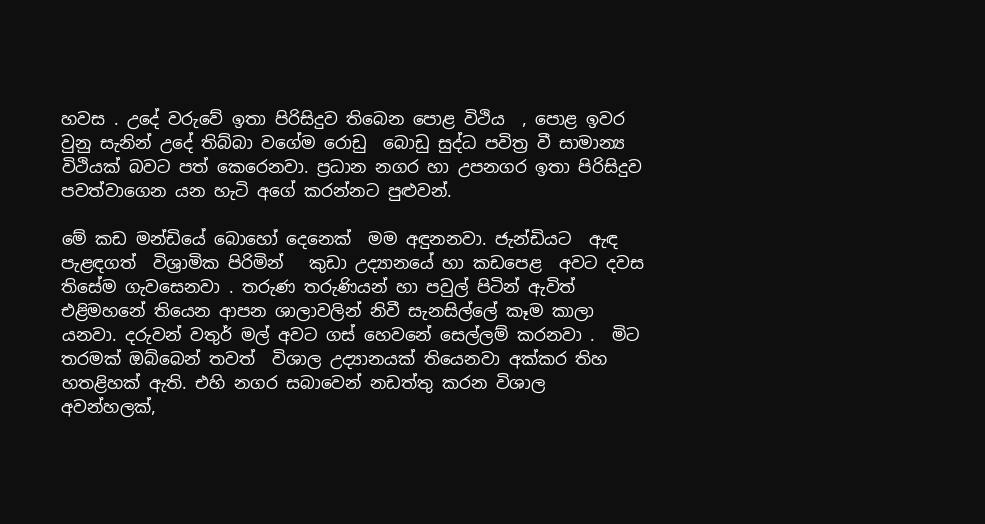හවස . උදේ වරුවේ ඉතා පිරිසිදුව තිබෙන පොළ විථිය  , පොළ ඉවර වුනු සැනින් උදේ තිබ්බා වගේම රොඩු  බොඩු සුද්ධ පවිත්‍ර වී සාමාන්‍ය විථියක් බවට පත් කෙරෙනවා. ප්‍රධාන නගර හා උපනගර ඉතා පිරිසිදුව පවත්වාගෙන යන හැටි අගේ කරන්නට පුළුවන්.

මේ කඩ මන්ඩියේ බොහෝ දෙනෙක්  මම අඳුනනවා. ජැන්ඩියට  ඇඳ පැළඳගත්  විශ්‍රාමික පිරිමින්   කුඩා උද්‍යානයේ හා කඩපෙළ  අවට දවස තිසේම ගැවසෙනවා . තරුණ තරුණියන් හා පවුල් පිටින් ඇවිත් එළිමහනේ තියෙන ආපන ශාලාවලින් නිවී සැනසිල්ලේ කෑම කාලා යනවා. දරුවන් වතුර් මල් අවට ගස් හෙවනේ සෙල්ලම් කරනවා .  මිට  තරමක් ඔබ්බෙන් තවත්  විශාල උද්‍යානයක් තියෙනවා අක්කර තිහ හතළිහක් ඇති. එහි නගර සබාවෙන් නඩත්තු කරන විශාල අවන්හලක්,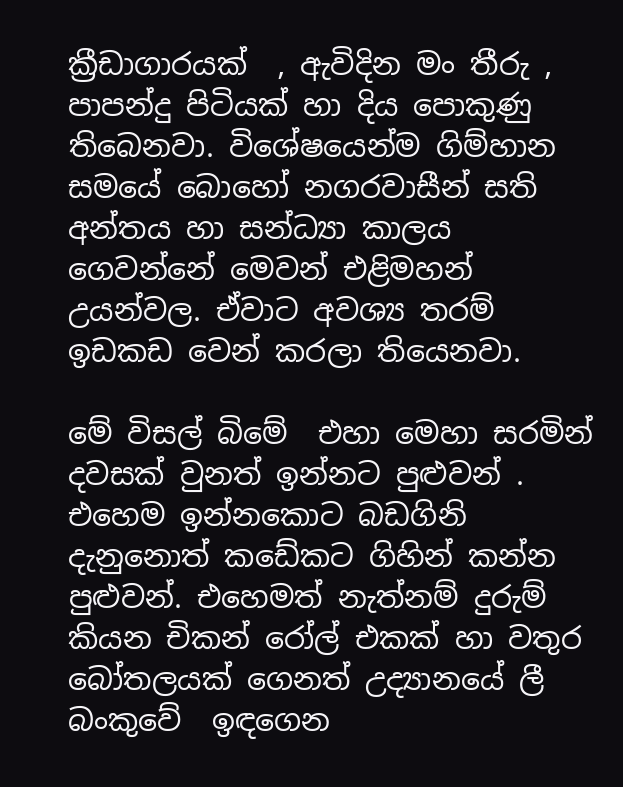ක්‍රීඩාගාරයක්  , ඇවිදින මං තීරු , පාපන්දු පිටියක් හා දිය පොකුණු තිබෙනවා. විශේෂයෙන්ම ගිම්හාන සමයේ බොහෝ නගරවාසීන් සති අන්තය හා සන්ධ්‍යා කාලය ගෙවන්නේ මෙවන් එළිමහන් උයන්වල. ඒවාට අවශ්‍ය තරම් ඉඩකඩ වෙන් කරලා තියෙනවා.

මේ විසල් බිමේ  එහා මෙහා සරමින් දවසක් වුනත් ඉන්නට පුළුවන් . එහෙම ඉන්නකොට බඩගිනි දැනුනොත් කඩේකට ගිහින් කන්න  පුළුවන්. එහෙමත් නැත්නම් දුරුම් කියන චිකන් රෝල් එකක් හා වතුර බෝතලයක් ගෙනත් උද්‍යානයේ ලී  බංකුවේ  ඉඳගෙන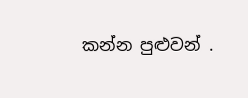කන්න පුළුවන් .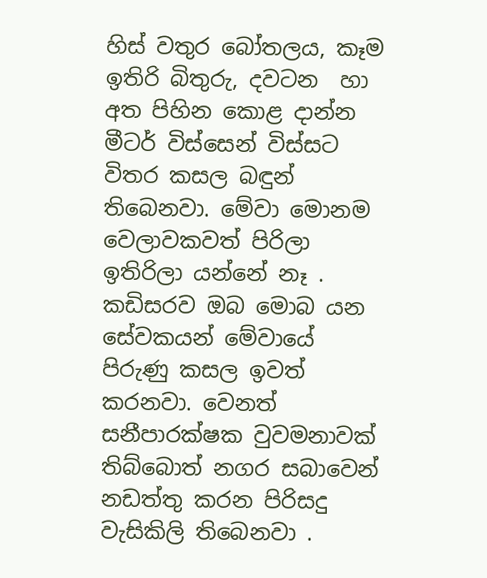හිස් වතුර බෝතලය, කෑම  ඉතිරි බිතුරු, දවටන  හා අත පිහින කොළ දාන්න මීටර් විස්සෙන් විස්සට විතර කසල බඳුන් තිබෙනවා. මේවා මොනම වෙලාවකවත් පිරිලා ඉතිරිලා යන්නේ නෑ . කඩිසරව ඔබ මොබ යන සේවකයන් මේවායේ පිරුණු කසල ඉවත් කරනවා. වෙනත් සනීපාරක්ෂක වුවමනාවක් තිබ්බොත් නගර සබාවෙන් නඩත්තු කරන පිරිසදු වැසිකිලි තිබෙනවා .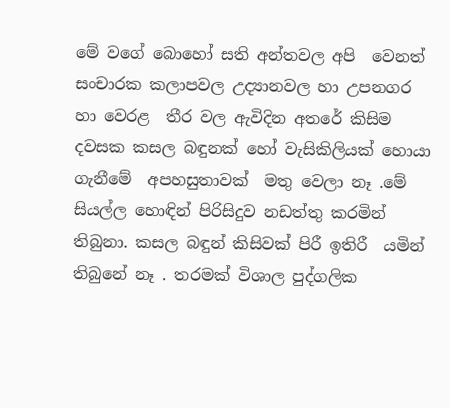මේ වගේ බොහෝ සති අන්තවල අපි  වෙනත්  සංචාරක කලාපවල උද්‍යානවල හා උපනගර හා වෙරළ  තීර වල ඇවිදින අතරේ කිසිම දවසක කසල බඳුනක් හෝ වැසිකිලියක් හොයා ගැනීමේ  අපහසුතාවක්  මතු වෙලා නෑ .මේ  සියල්ල හොඳින් පිරිසිදුව නඩත්තු කරමින් තිබුනා. කසල බඳුන් කිසිවක් පිරී ඉතිරී  යමින් තිබුනේ නෑ . තරමක් විශාල පුද්ගලික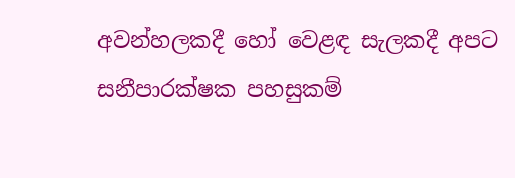අවන්හලකදී හෝ වෙළඳ සැලකදී අපට සනීපාරක්ෂක පහසුකම්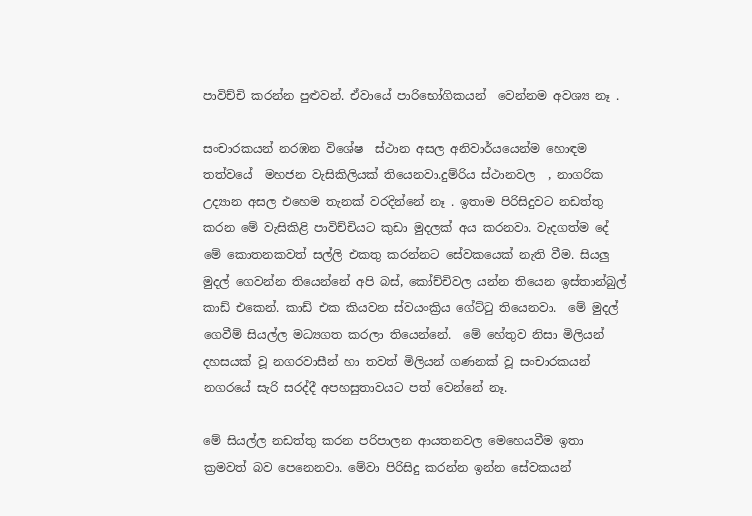පාවිච්චි කරන්න පුළුවන්. ඒවායේ පාරිභෝගිකයන්  වෙන්නම අවශ්‍ය නෑ .

සංචාරකයන් නරඹන විශේෂ  ස්ථාන අසල අනිවාර්යයෙන්ම හොඳම තත්වයේ  මහජන වැසිකිලියක් තියෙනවා.දුම්රිය ස්ථානවල  , නාගරික උද්‍යාන අසල එහෙම තැනක් වරදින්නේ නෑ . ඉතාම පිරිසිදුවට නඩත්තු කරන මේ වැසිකිළි පාවිච්චියට කුඩා මුදලක් අය කරනවා. වැදගත්ම දේ මේ කොතනකවත් සල්ලි එකතු කරන්නට සේවකයෙක් නැති වීම. සියලු මුදල් ගෙවන්න තියෙන්නේ අපි බස්, කෝච්චිවල යන්න තියෙන ඉස්තාන්බුල් කාඩ් එකෙන්. කාඩ් එක කියවන ස්වයංක්‍රිය ගේට්ටු තියෙනවා.  මේ මුදල් ගෙවීම් සියල්ල මධ්‍යගත කරලා තියෙන්නේ.  මේ හේතුව නිසා මිලියන් දහසයක් වූ නගරවාසීන් හා තවත් මිලියන් ගණනක් වූ සංචාරකයන් නගරයේ සැරි සරද්දී අපහසුතාවයට පත් වෙන්නේ නෑ.

මේ සියල්ල නඩත්තු කරන පරිපාලන ආයතනවල මෙහෙයවීම ඉතා ක්‍රමවත් බව පෙනෙනවා. මේවා පිරිසිදු කරන්න ඉන්න සේවකයන්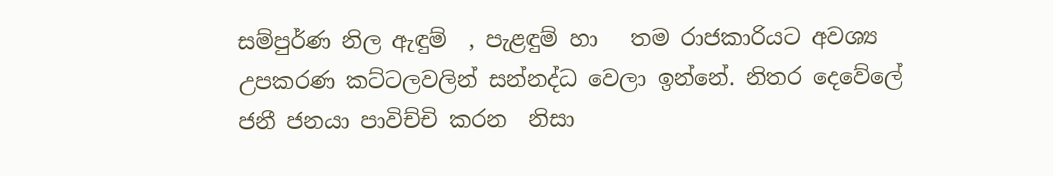සම්පුර්ණ නිල ඇඳුම්  , පැළඳුම් හා   තම රාජකාරියට අවශ්‍ය උපකරණ කට්ටලවලින් සන්නද්ධ වෙලා ඉන්නේ. නිතර දෙවේලේ ජනී ජනයා පාවිච්චි කරන  නිසා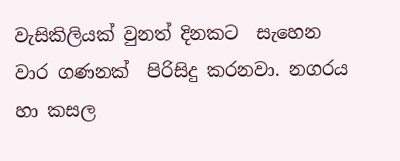වැසිකිලියක් වුනත් දිනකට  සැහෙන වාර ගණනක්  පිරිසිදු කරනවා. නගරය හා කසල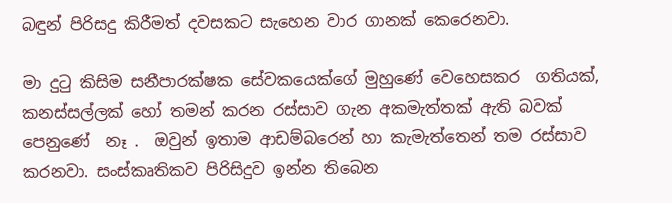බඳුන් පිරිසදු කිරීමත් දවසකට සැහෙන වාර ගානක් කෙරෙනවා.

මා දුටු කිසිම සනීපාරක්ෂක සේවකයෙක්ගේ මුහුණේ වෙහෙසකර  ගතියක්, කනස්සල්ලක් හෝ තමන් කරන රස්සාව ගැන අකමැත්තක් ඇති බවක් පෙනුණේ  නෑ .  ඔවුන් ඉතාම ආඩම්බරෙන් හා කැමැත්තෙන් තම රස්සාව කරනවා. සංස්කෘතිකව පිරිසිදුව ඉන්න තිබෙන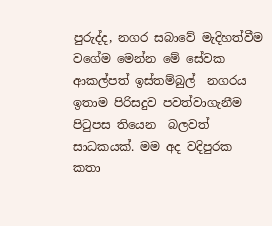පුරුද්ද, නගර සබාවේ මැදිහත්වීම  වගේම මෙන්න මේ සේවක ආකල්පත් ඉස්තම්බුල්  නගරය ඉතාම පිරිසදුව පවත්වාගැනීම පිටුපස තියෙන  බලවත්  සාධකයක්. මම අද වදිපුරක කතා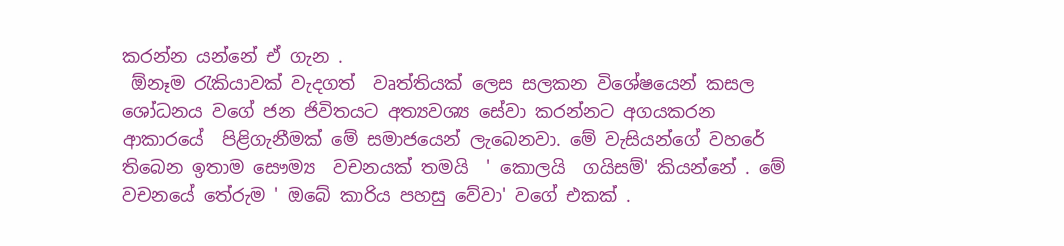කරන්න යන්නේ ඒ ගැන .
 ඕනෑම රැකියාවක් වැදගත්  වෘත්තියක් ලෙස සලකන විශේෂයෙන් කසල ශෝධනය වගේ ජන ජිවිතයට අත්‍යවශ්‍ය සේවා කරන්නට අගයකරන ආකාරයේ  පිළිගැනීමක් මේ සමාජයෙන් ලැබෙනවා. මේ වැසියන්ගේ වහරේ  තිබෙන ඉතාම සෞම්‍ය  වචනයක් තමයි  ' කොලයි  ගයිසම්' කියන්නේ . මේ වචනයේ තේරුම ' ඔබේ කාරිය පහසු වේවා' වගේ එකක් .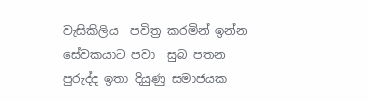වැසිකිලිය  පවිත්‍ර කරමින් ඉන්න සේවකයාට පවා  සුබ පතන පුරුද්ද ඉතා දියුණු සමාජයක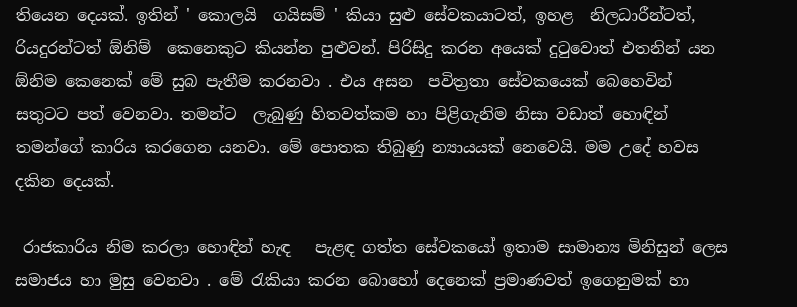තියෙන දෙයක්. ඉතින් ' කොලයි  ගයිසම් ' කියා සුළු සේවකයාටත්, ඉහළ  නිලධාරීන්ටත්, රියදුරන්ටත් ඕනිම්  කෙනෙකුට කියන්න පුළුවන්. පිරිසිදු කරන අයෙක් දුටුවොත් එතනින් යන ඕනිම කෙනෙක් මේ සුබ පැතීම කරනවා . එය අසන  පවිත්‍රතා සේවකයෙක් බෙහෙවින් සතුටට පත් වෙනවා. තමන්ට  ලැබුණු හිතවත්කම හා පිළිගැනිම නිසා වඩාත් හොඳින් තමන්ගේ කාරිය කරගෙන යනවා. මේ පොතක තිබුණු න්‍යායයක් නෙවෙයි. මම උදේ හවස දකින දෙයක්.

 රාජකාරිය නිම කරලා හොඳින් හැඳ   පැළඳ ගත්ත සේවකයෝ ඉතාම සාමාන්‍ය මිනිසුන් ලෙස  සමාජය හා මුසු වෙනවා . මේ රැකියා කරන බොහෝ දෙනෙක් ප්‍රමාණවත් ඉගෙනුමක් හා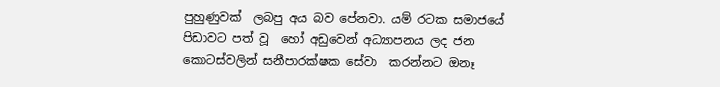පුහුණුවක්  ලබපු අය බව පේනවා. යම් රටක සමාජයේ පිඩාවට පත් වූ  හෝ අඩුවෙන් අධ්‍යාපනය ලද ජන කොටස්වලින් සනීපාරක්ෂක සේවා  කරන්නට ඔනෑ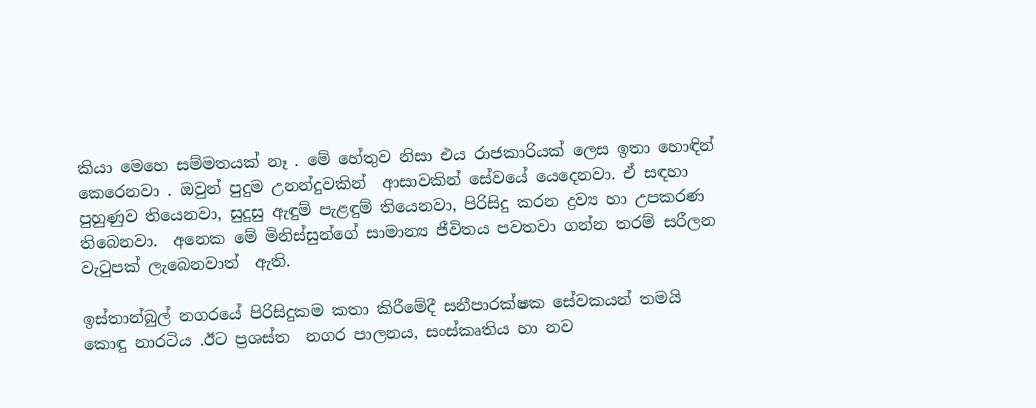කියා මෙහෙ සම්මතයක් නෑ . මේ හේතුව නිසා එය රාජකාරියක් ලෙස ඉතා හොඳින් කෙරෙනවා . ඔවුන් පුදුම උනන්දුවකින්  ආසාවකින් සේවයේ යෙදෙනවා. ඒ සඳහා පුහුණුව තියෙනවා, සුදුසු ඇඳුම් පැළඳුම් තියෙනවා, පිරිසිදු කරන ද්‍රව්‍ය හා උපකරණ තිබෙනවා.  අනෙක මේ මිනිස්සුන්ගේ සාමාන්‍ය ජීවිතය පවතවා ගන්න තරම් සරීලන වැටුපක් ලැබෙනවාත්  ඇති.

ඉස්තාන්බුල් නගරයේ පිරිසිදුකම කතා කිරීමේදී සනීපාරක්ෂක සේවකයන් තමයි කොඳු නාරටිය .ඊට ප්‍රශස්ත  නගර පාලනය, සංස්කෘතිය හා නව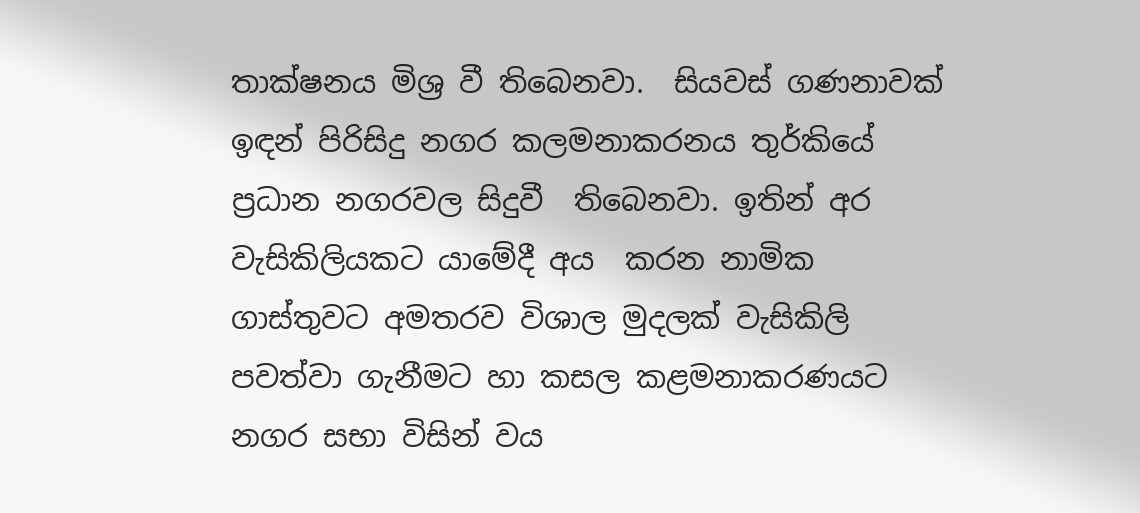තාක්ෂනය මිශ්‍ර වී තිබෙනවා.  සියවස් ගණනාවක් ඉඳන් පිරිසිදු නගර කලමනාකරනය තුර්කියේ ප්‍රධාන නගරවල සිදුවී  තිබෙනවා. ඉතින් අර වැසිකිලියකට යාමේදී අය  කරන නාමික ගාස්තුවට අමතරව විශාල මුදලක් වැසිකිලි පවත්වා ගැනීමට හා කසල කළමනාකරණයට නගර සභා විසින් වය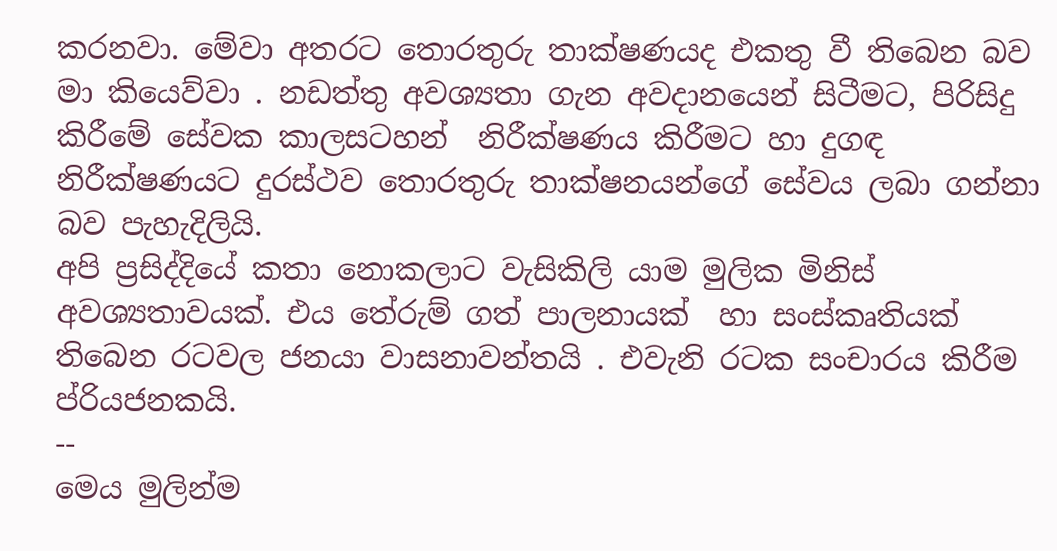කරනවා. මේවා අතරට තොරතුරු තාක්ෂණයද එකතු වී තිබෙන බව මා කියෙව්වා . නඩත්තු අවශ්‍යතා ගැන අවදානයෙන් සිටීමට, පිරිසිදු කිරීමේ සේවක කාලසටහන්  නිරීක්ෂණය කිරීමට හා දුගඳ නිරීක්ෂණයට දුරස්ථව තොරතුරු තාක්ෂනයන්ගේ සේවය ලබා ගන්නා බව පැහැදිලියි.
අපි ප්‍රසිද්දියේ කතා නොකලාට වැසිකිලි යාම මුලික මිනිස් අවශ්‍යතාවයක්. එය තේරුම් ගත් පාලනායක්  හා සංස්කෘතියක් තිබෙන රටවල ජනයා වාසනාවන්තයි . එවැනි රටක සංචාරය කිරීම ප්රියජනකයි.
--
මෙය මුලින්ම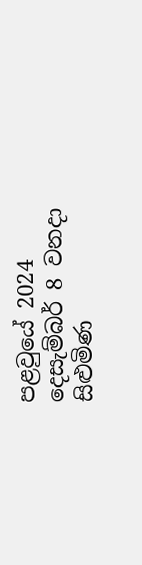පළවුයේ 2024 දෙසැම්බර් 8 වනදා සිළුමිණ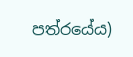පත්රයේය)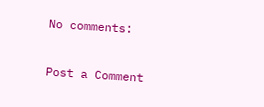No comments:

Post a Comment